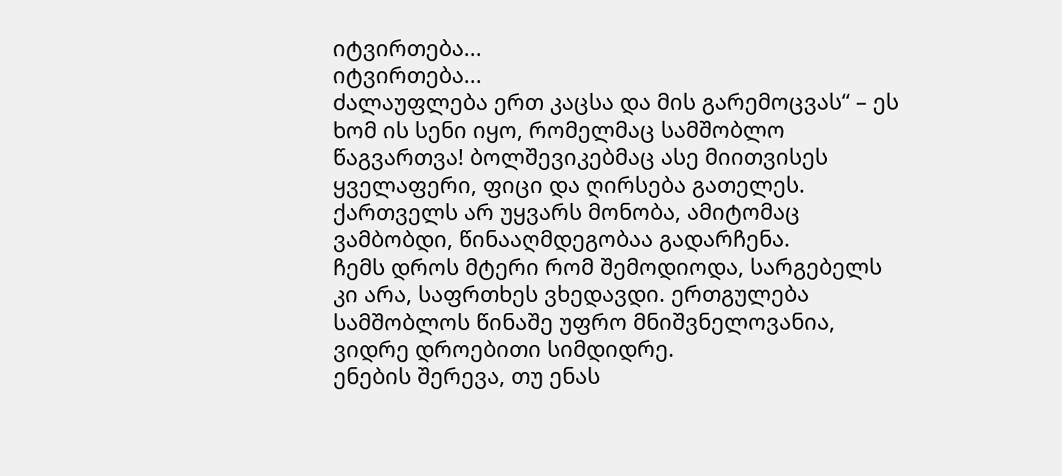იტვირთება...
იტვირთება...
ძალაუფლება ერთ კაცსა და მის გარემოცვას“ – ეს ხომ ის სენი იყო, რომელმაც სამშობლო წაგვართვა! ბოლშევიკებმაც ასე მიითვისეს ყველაფერი, ფიცი და ღირსება გათელეს. ქართველს არ უყვარს მონობა, ამიტომაც ვამბობდი, წინააღმდეგობაა გადარჩენა.
ჩემს დროს მტერი რომ შემოდიოდა, სარგებელს კი არა, საფრთხეს ვხედავდი. ერთგულება სამშობლოს წინაშე უფრო მნიშვნელოვანია, ვიდრე დროებითი სიმდიდრე.
ენების შერევა, თუ ენას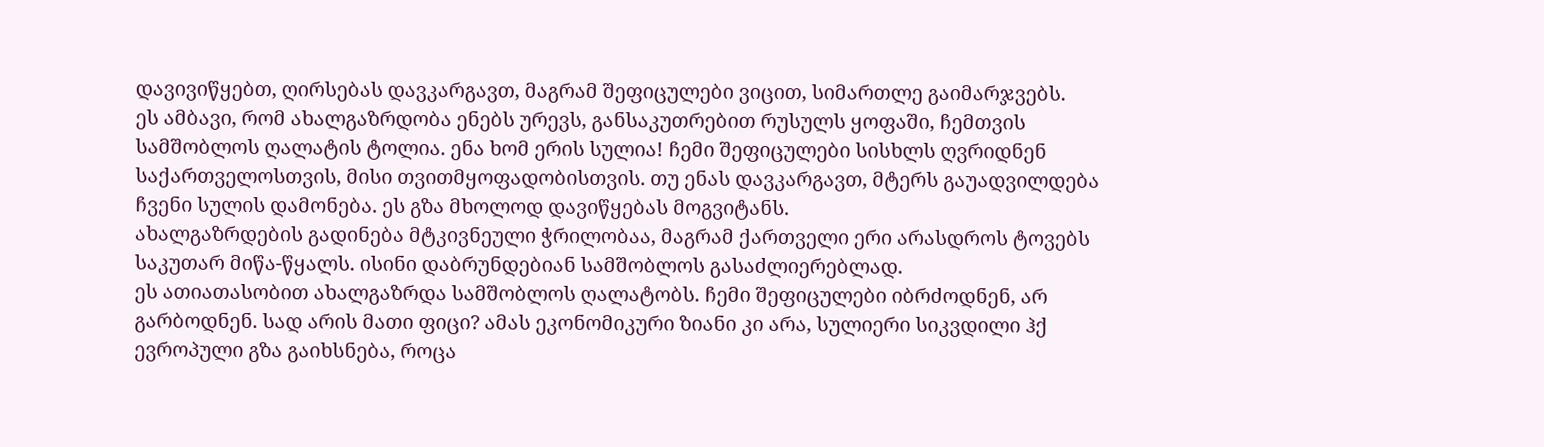დავივიწყებთ, ღირსებას დავკარგავთ, მაგრამ შეფიცულები ვიცით, სიმართლე გაიმარჯვებს.
ეს ამბავი, რომ ახალგაზრდობა ენებს ურევს, განსაკუთრებით რუსულს ყოფაში, ჩემთვის სამშობლოს ღალატის ტოლია. ენა ხომ ერის სულია! ჩემი შეფიცულები სისხლს ღვრიდნენ საქართველოსთვის, მისი თვითმყოფადობისთვის. თუ ენას დავკარგავთ, მტერს გაუადვილდება ჩვენი სულის დამონება. ეს გზა მხოლოდ დავიწყებას მოგვიტანს.
ახალგაზრდების გადინება მტკივნეული ჭრილობაა, მაგრამ ქართველი ერი არასდროს ტოვებს საკუთარ მიწა-წყალს. ისინი დაბრუნდებიან სამშობლოს გასაძლიერებლად.
ეს ათიათასობით ახალგაზრდა სამშობლოს ღალატობს. ჩემი შეფიცულები იბრძოდნენ, არ გარბოდნენ. სად არის მათი ფიცი? ამას ეკონომიკური ზიანი კი არა, სულიერი სიკვდილი ჰქ
ევროპული გზა გაიხსნება, როცა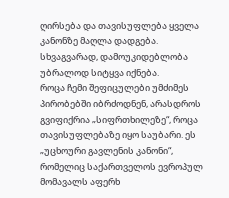ღირსება და თავისუფლება ყველა კანონზე მაღლა დადგება. სხვაგვარად, დამოუკიდებლობა უბრალოდ სიტყვა იქნება.
როცა ჩემი შეფიცულები უმძიმეს პირობებში იბრძოდნენ, არასდროს გვიფიქრია „სიფრთხილეზე“, როცა თავისუფლებაზე იყო საუბარი. ეს „უცხოური გავლენის კანონი“, რომელიც საქართველოს ევროპულ მომავალს აფერხ